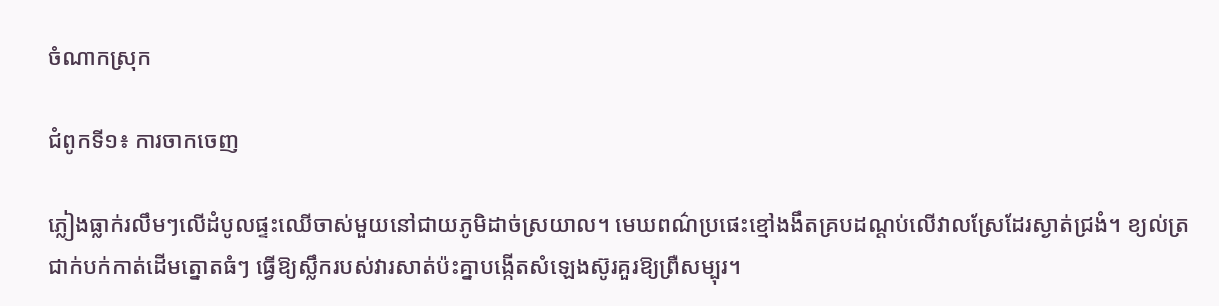ចំណាកស្រុក

ជំពូកទី១៖ ការចាកចេញ

ភ្លៀងធ្លាក់រលឹមៗលើដំបូលផ្ទះឈើចាស់មួយនៅជាយភូមិដាច់ស្រយាល។ មេឃពណ៌ប្រផេះខ្មៅងងឹតគ្របដណ្ដប់លើវាលស្រែដែរស្ងាត់ជ្រងំ។ ខ្យល់ត្រជាក់បក់កាត់ដើមត្នោតធំៗ ធ្វើឱ្យស្លឹករបស់វារសាត់ប៉ះគ្នាបង្កើតសំឡេងស៊ូរគួរឱ្យព្រឺសម្បុរ។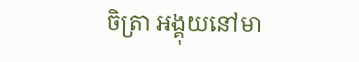ចិត្រា អង្គុយនៅមា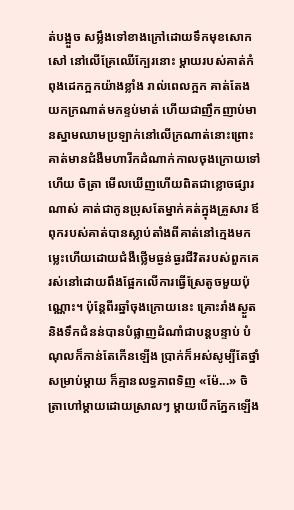ត់បង្អួច សម្លឹងទៅខាងក្រៅដោយទឹកមុខសោកសៅ នៅលើគ្រែឈើក្បែរនោះ ម្ដាយរបស់គាត់កំពុងដេកក្អកយ៉ាងខ្លាំង រាល់ពេលក្អក គាត់តែងយកក្រណាត់មកខ្ទប់មាត់ ហើយជាញឹកញាប់មានស្នាមឈាមប្រឡាក់នៅលើក្រណាត់នោះព្រោះគាត់មានជំងឺមហារីកដំណាក់កាលចុងក្រោយទៅហើយ ចិត្រា មើលឃើញហើយពិតជាខ្លោចផ្សារណាស់ គាត់ជាកូនប្រុសតែម្នាក់គត់ក្នុងគ្រួសារ ឪពុករបស់គាត់បានស្លាប់តាំងពីគាត់នៅក្មេងមកម្លេះហើយដោយជំងឺថ្លើមធ្ងន់ធ្ងរជីវិតរបស់ពួកគេរស់នៅដោយពឹងផ្អែកលើការធ្វើស្រែតូចមួយប៉ុណ្ណោះ។ ប៉ុន្តែពីរឆ្នាំចុងក្រោយនេះ គ្រោះរាំងស្ងួត និងទឹកជំនន់បានបំផ្លាញដំណាំជាបន្តបន្ទាប់ បំណុលក៏កាន់តែកើនឡើង ប្រាក់ក៏អស់សូម្បីតែថ្នាំសម្រាប់ម្ដាយ ក៏គ្មានលទ្ធភាពទិញ «ម៉ែ...» ចិត្រាហៅម្តាយដោយស្រាលៗ ម្ដាយបើកភ្នែកឡើង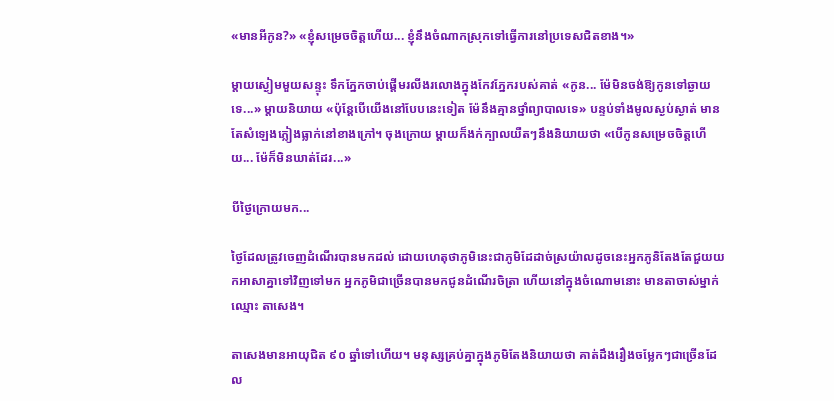«មានអីកូន?» «ខ្ញុំសម្រេចចិត្តហើយ... ខ្ញុំនឹងចំណាកស្រុកទៅធ្វើការនៅប្រទេសជិតខាង។»

ម្ដាយស្ងៀមមួយសន្ទុះ ទឹកភ្នែកចាប់ផ្ដើមរលីងរលោងក្នុងកែវភ្នែករបស់គាត់ «កូន... ម៉ែមិនចង់ឱ្យកូនទៅឆ្ងាយទេ...» ម្តាយនិយាយ «ប៉ុន្តែបើយើងនៅបែបនេះទៀត ម៉ែនឹងគ្មានថ្នាំព្យាបាលទេ» បន្ទប់ទាំងមូលស្ងប់ស្ងាត់ មានតែសំឡេងភ្លៀងធ្លាក់នៅខាងក្រៅ។ ចុងក្រោយ ម្ដាយក៏ងក់ក្បាលយឺតៗនឹងនិយាយថា «បើកូនសម្រេចចិត្តហើយ... ម៉ែក៏មិនឃាត់ដែរ...»

បីថ្ងៃក្រោយមក...

ថ្ងៃដែលត្រូវចេញដំណើរបានមកដល់ ដោយហេតុថាភូមិនេះជាភូមិដែដាច់ស្រយ៉ាលដូចនេះអ្នកភូនិតែងតែជួយយកអាសាគ្នាទៅវិញទៅមក អ្នកភូមិជាច្រើនបានមកជូនដំណើរចិត្រា ហើយនៅក្នុងចំណោមនោះ មានតាចាស់ម្នាក់ឈ្មោះ តាសេង។

តាសេងមានអាយុជិត ៩០ ឆ្នាំទៅហើយ។ មនុស្សគ្រប់គ្នាក្នុងភូមិតែងនិយាយថា គាត់ដឹងរឿងចម្លែកៗជាច្រើនដែល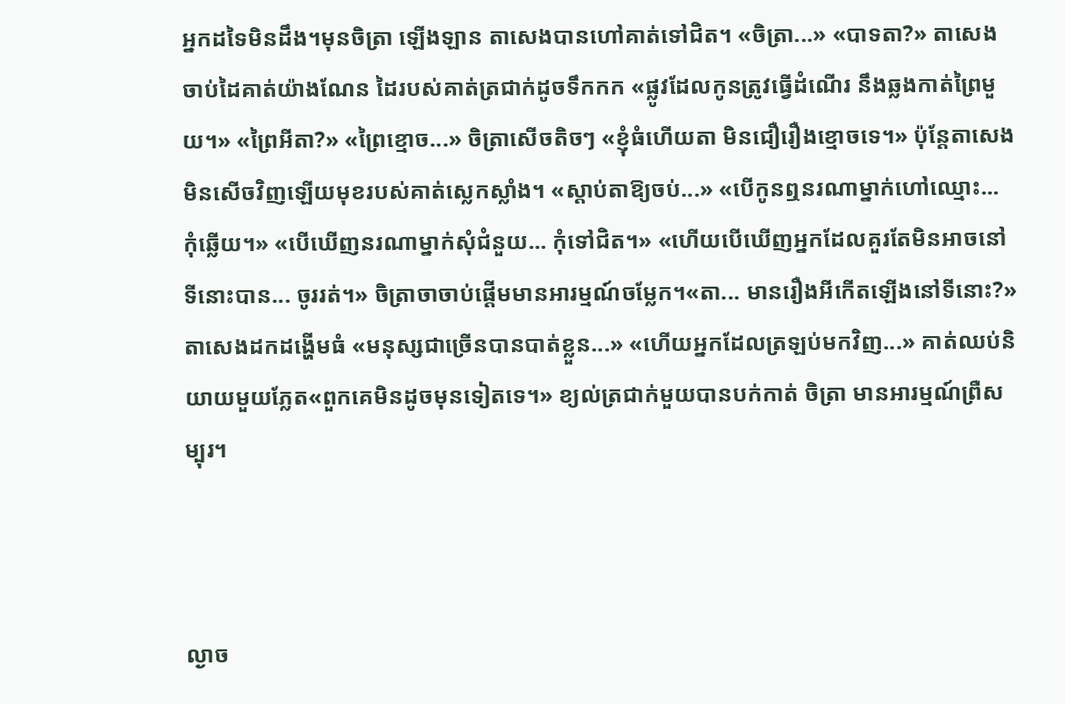អ្នកដទៃមិនដឹង។មុនចិត្រា ឡើងឡាន តាសេងបានហៅគាត់ទៅជិត។ «ចិត្រា...» «បាទតា?» តាសេងចាប់ដៃគាត់យ៉ាងណែន ដៃរបស់គាត់ត្រជាក់ដូចទឹកកក «ផ្លូវដែលកូនត្រូវធ្វើដំណើរ នឹងឆ្លងកាត់ព្រៃមួយ។» «ព្រៃអីតា?» «ព្រៃខ្មោច...» ចិត្រាសើចតិចៗ «ខ្ញុំធំហើយតា មិនជឿរឿងខ្មោចទេ។» ប៉ុន្តែតាសេងមិនសើចវិញឡើយមុខរបស់គាត់ស្លេកស្លាំង។ «ស្ដាប់តាឱ្យចប់...» «បើកូនឮនរណាម្នាក់ហៅឈ្មោះ... កុំឆ្លើយ។» «បើឃើញនរណាម្នាក់សុំជំនួយ... កុំទៅជិត។» «ហើយបើឃើញអ្នកដែលគួរតែមិនអាចនៅទីនោះបាន... ចូររត់។» ចិត្រាចាចាប់ផ្ដើមមានអារម្មណ៍ចម្លែក។«តា... មានរឿងអីកើតឡើងនៅទីនោះ?» តាសេងដកដង្ហើមធំ «មនុស្សជាច្រើនបានបាត់ខ្លួន...» «ហើយអ្នកដែលត្រឡប់មកវិញ...» គាត់ឈប់និយាយមួយភ្លែត«ពួកគេមិនដូចមុនទៀតទេ។» ខ្យល់ត្រជាក់មួយបានបក់កាត់ ចិត្រា មានអារម្មណ៍ព្រឺសម្បុរ។



ល្ងាច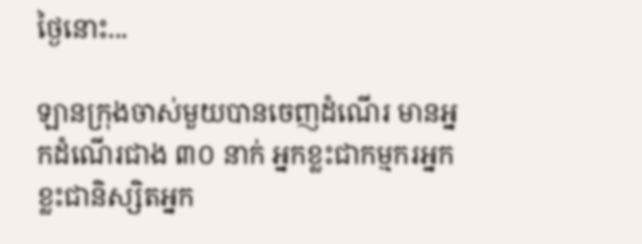ថ្ងៃនោះ...

ឡានក្រុងចាស់មួយបានចេញដំណើរ មានអ្នកដំណើរជាង ៣០ នាក់ អ្នកខ្លះជាកម្មករអ្នកខ្លះជានិស្សិតអ្នក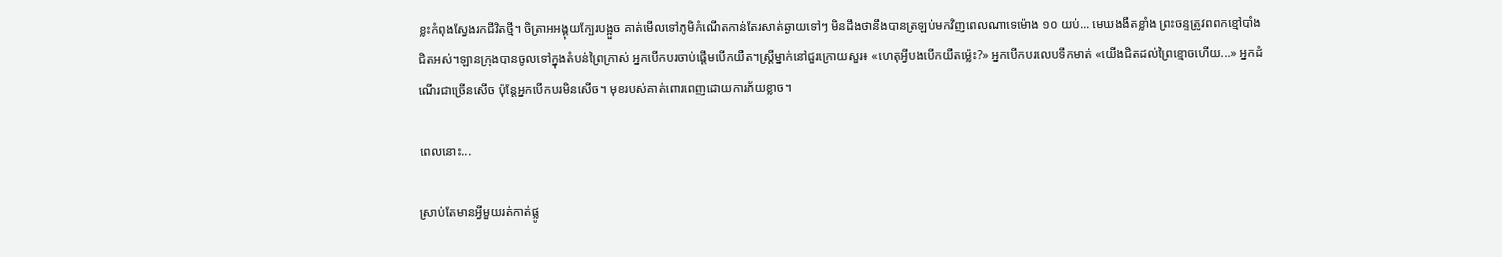ខ្លះកំពុងស្វែងរកជីវិតថ្មី។ ចិត្រាអអង្គុយក្បែរបង្អួច គាត់មើលទៅភូមិកំណើតកាន់តែរសាត់ឆ្ងាយទៅៗ មិនដឹងថានឹងបានត្រឡប់មកវិញពេលណាទេម៉ោង ១០ យប់... មេឃងងឹតខ្លាំង ព្រះចន្ទត្រូវពពកខ្មៅបាំងជិតអស់។ឡានក្រុងបានចូលទៅក្នុងតំបន់ព្រៃក្រាស់ អ្នកបើកបរចាប់ផ្ដើមបើកយឺត។ស្ត្រីម្នាក់នៅជួរក្រោយសួរ៖ «ហេតុអ្វីបងបើកយឺតម្ល៉េះ?» អ្នកបើកបរលេបទឹកមាត់ «យើងជិតដល់ព្រៃខ្មោចហើយ...» អ្នកដំណើរជាច្រើនសើច ប៉ុន្តែអ្នកបើកបរមិនសើច។ មុខរបស់គាត់ពោរពេញដោយការភ័យខ្លាច។

ពេលនោះ...

ស្រាប់តែមានអ្វីមួយរត់កាត់ផ្លូ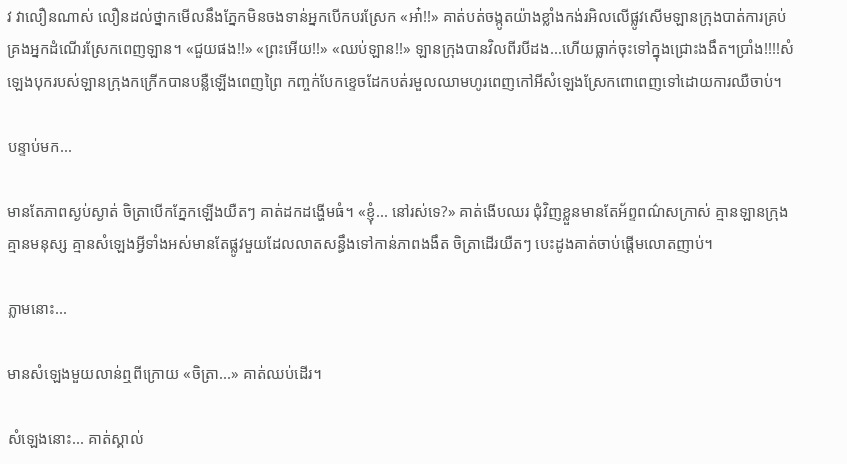វ វាលឿនណាស់ លឿនដល់ថ្នាកមើលនឹងភ្នែកមិនចងទាន់អ្នកបើកបរស្រែក «អា៎!!» គាត់បត់ចង្កូតយ៉ាងខ្លាំងកង់រអិលលើផ្លូវសើមឡានក្រុងបាត់ការគ្រប់គ្រងអ្នកដំណើរស្រែកពេញឡាន។ «ជួយផង!!» «ព្រះអើយ!!» «ឈប់ឡាន!!» ឡានក្រុងបានវិលពីរបីដង...ហើយធ្លាក់ចុះទៅក្នុងជ្រោះងងឹត។ប្រាំង!!!!សំឡេងបុករបស់ឡានក្រុងកក្រើកបានបន្លឺឡើងពេញព្រៃ កញ្ចក់បែកខ្ទេចដែកបត់រមួលឈាមហូរពេញកៅអីសំឡេងស្រែកពោពេញទៅដោយការឈឺចាប់។

បន្ទាប់មក...

មានតែភាពស្ងប់ស្ងាត់ ចិត្រាបើកភ្នែកឡើងយឺតៗ គាត់ដកដង្ហើមធំ។ «ខ្ញុំ... នៅរស់ទេ?» គាត់ងើបឈរ ជុំវិញខ្លួនមានតែអ័ព្ទពណ៌សក្រាស់ គ្មានឡានក្រុង គ្មានមនុស្ស គ្មានសំឡេងអ្វីទាំងអស់មានតែផ្លូវមួយដែលលាតសន្ធឹងទៅកាន់ភាពងងឹត ចិត្រាដើរយឺតៗ បេះដូងគាត់ចាប់ផ្តើមលោតញាប់។

ភ្លាមនោះ...

មានសំឡេងមួយលាន់ឮពីក្រោយ «ចិត្រា...» គាត់ឈប់ដើរ។

សំឡេងនោះ... គាត់ស្គាល់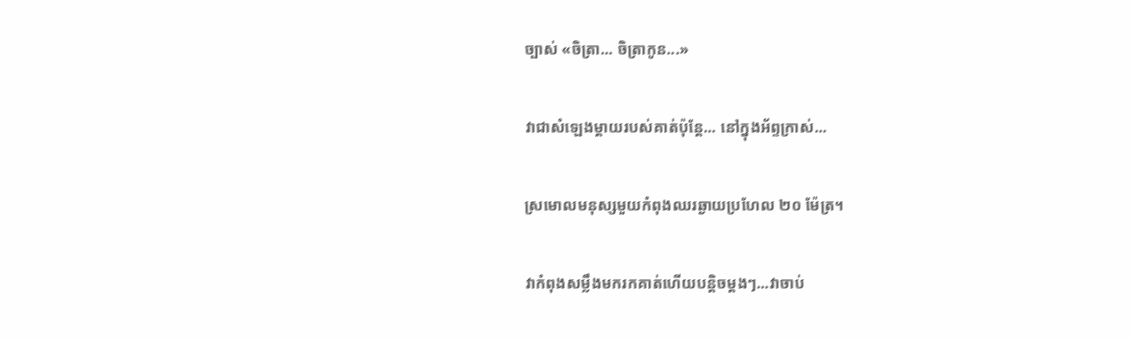ច្បាស់ «ចិត្រា... ចិត្រាកូន...»

វាជាសំឡេងម្ដាយរបស់គាត់ប៉ុន្តែ... នៅក្នុងអ័ព្ទក្រាស់...

ស្រមោលមនុស្សមួយកំពុងឈរឆ្ងាយប្រហែល ២០ ម៉ែត្រ។

វាកំពុងសម្លឹងមករកគាត់ហើយបន្តិចម្ដងៗ...វាចាប់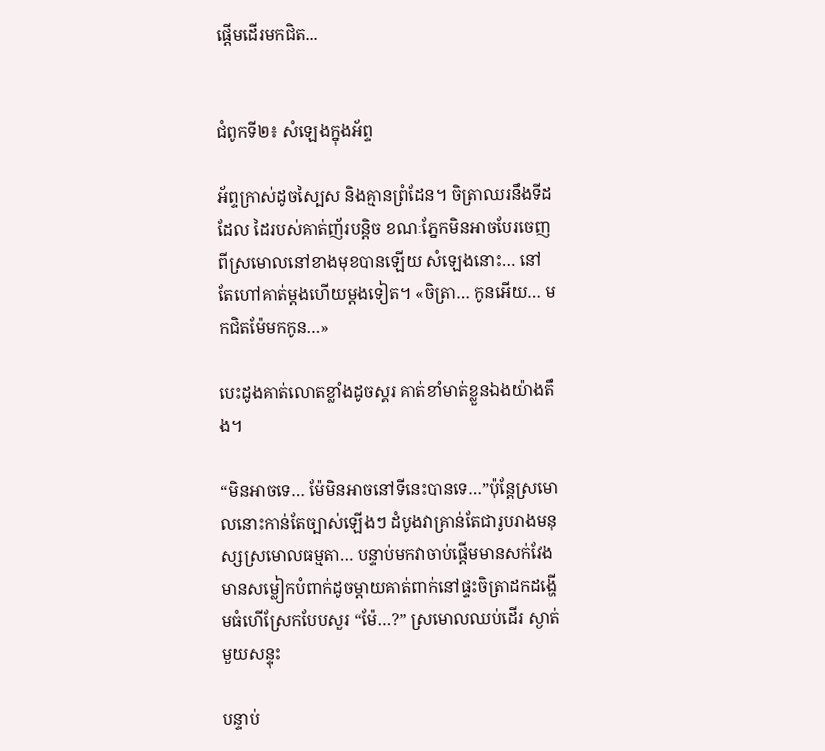ផ្ដើមដើរមកជិត...


ជំពូកទី២៖ សំឡេងក្នុងអ័ព្ទ

អ័ព្ទក្រាស់ដូចស្បៃស និងគ្មានព្រំដែន។ ចិត្រាឈរនឹងទីដដែល ដៃរបស់គាត់ញ័របន្តិច ខណៈភ្នែកមិនអាចបែរចេញពីស្រមោលនៅខាងមុខបានឡើយ សំឡេងនោះ… នៅតែហៅគាត់ម្តងហើយម្តងទៀត។ «ចិត្រា… កូនអើយ… មកជិតម៉ែមកកូន…»

បេះដូងគាត់លោតខ្លាំងដូចស្គរ គាត់ខាំមាត់ខ្លួនឯងយ៉ាងតឹង។

“មិនអាចទេ… ម៉ែមិនអាចនៅទីនេះបានទេ…”ប៉ុន្តែស្រមោលនោះកាន់តែច្បាស់ឡើងៗ ដំបូងវាគ្រាន់តែជារូបរាងមនុស្សស្រមោលធម្មតា… បន្ទាប់មកវាចាប់ផ្ដើមមានសក់វែងមានសម្លៀកបំពាក់ដូចម្តាយគាត់ពាក់នៅផ្ទះចិត្រាដកដង្ហើមធំហើស្រែកបែបសួរ “ម៉ែ…?” ស្រមោលឈប់ដើរ ស្ងាត់មួយសន្ទុះ

បន្ទាប់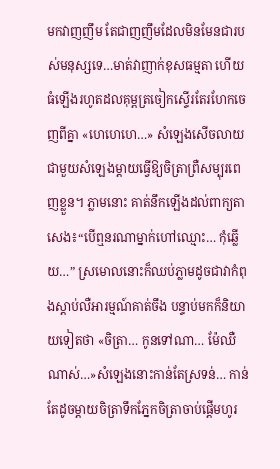មកវាញញឹម តែជាញញឹមដែលមិនមែនជារបស់មនុស្សទេ…មាត់វាញាក់ខុសធម្មតា ហើយធំឡើងរហូតដលគុម្ពត្រចៀកស្ទើរតែរហែកចេញពីគ្នា «ហេហេហេ…» សំឡេងសើចលាយជាមួយសំឡេងម្តាយធ្វើឱ្យចិត្រាព្រឺសម្បុរពេញខ្លួន។ ភ្លាមនោះ គាត់នឹកឡើងដល់ពាក្យតាសេង៖“បើឮនរណាម្នាក់ហៅឈ្មោះ… កុំឆ្លើយ…” ស្រមោលនោះក៏ឈប់ភ្លាមដូចជាវាកំពុងស្តាប់លឺអារម្មណ៍គាត់ចឹង បន្ទាប់មកក៏និយាយទៀតថា «ចិត្រា… កូនទៅណា… ម៉ែឈឺណាស់…»សំឡេងនោះកាន់តែស្រទន់… កាន់តែដូចម្តាយចិត្រាទឹកភ្នែកចិត្រាចាប់ផ្ដើមហូរ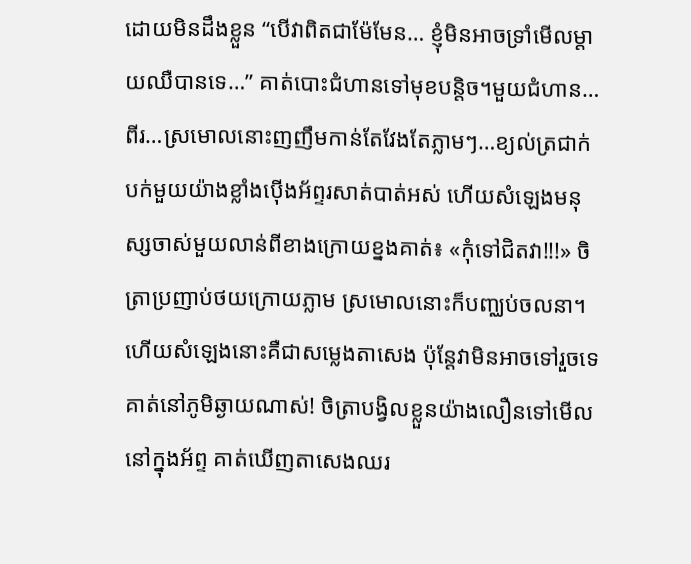ដោយមិនដឹងខ្លួន “បើវាពិតជាម៉ែមែន… ខ្ញុំមិនអាចទ្រាំមើលម្តាយឈឺបានទេ…” គាត់បោះជំហានទៅមុខបន្តិច។មួយជំហាន…ពីរ…ស្រមោលនោះញញឹមកាន់តែវែងតែភ្លាមៗ…ខ្យល់ត្រជាក់បក់មួយយ៉ាងខ្លាំងប៉ើងអ័ព្ទរសាត់បាត់អស់ ហើយសំឡេងមនុស្សចាស់មួយលាន់ពីខាងក្រោយខ្នងគាត់៖ «កុំទៅជិតវា!!!» ចិត្រាប្រញាប់ថយក្រោយភ្លាម ស្រមោលនោះក៏បញ្ឈប់ចលនា។ហើយសំឡេងនោះគឺជាសម្លេងតាសេង ប៉ុន្តែវាមិនអាចទៅរួចទេគាត់នៅភូមិឆ្ងាយណាស់! ចិត្រាបង្វិលខ្លួនយ៉ាងលឿនទៅមើលនៅក្នុងអ័ព្ទ គាត់ឃើញតាសេងឈរ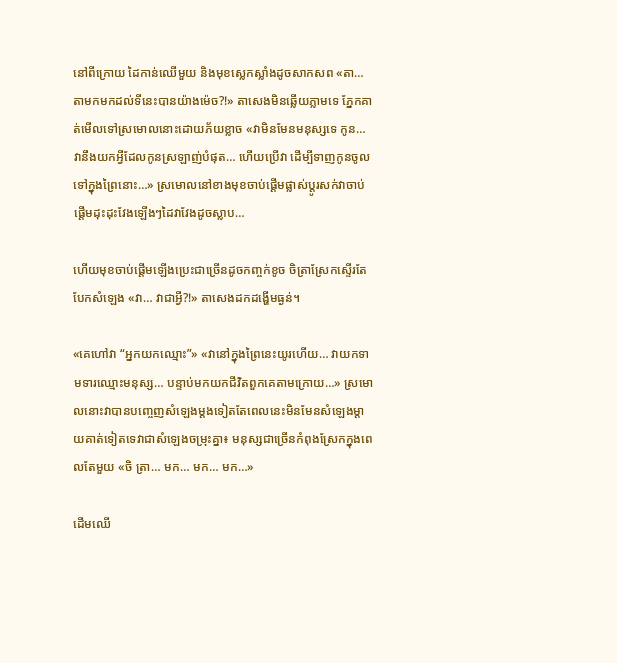នៅពីក្រោយ ដៃកាន់ឈើមួយ និងមុខស្លេកស្លាំងដូចសាកសព «តា… តាមកមកដល់ទីនេះបានយ៉ាងម៉េច?!» តាសេងមិនឆ្លើយភ្លាមទេ ភ្នែកគាត់មើលទៅស្រមោលនោះដោយភ័យខ្លាច «វាមិនមែនមនុស្សទេ កូន… វានឹងយកអ្វីដែលកូនស្រឡាញ់បំផុត… ហើយប្រើវា ដើម្បីទាញកូនចូលទៅក្នុងព្រៃនោះ…» ស្រមោលនៅខាងមុខចាប់ផ្ដើមផ្លាស់ប្តូរសក់វាចាប់ផ្តើមដុះដុះវែងឡើងៗដៃវាវែងដូចស្លាប…

ហើយមុខចាប់ផ្ដើមឡើងប្រេះជាច្រើនដូចកញ្ចក់ខូច ចិត្រាស្រែកស្ទើរតែបែកសំឡេង «វា… វាជាអ្វី?!» តាសេងដកដង្ហើមធ្ងន់។

«គេហៅវា “អ្នកយកឈ្មោះ”» «វានៅក្នុងព្រៃនេះយូរហើយ… វាយកទាមទារឈ្មោះមនុស្ស… បន្ទាប់មកយកជីវិតពួកគេតាមក្រោយ…» ស្រមោលនោះវាបានបញ្ចេញសំឡេងម្តងទៀតតែពេលនេះមិនមែនសំឡេងម្តាយគាត់ទៀតទេវាជាសំឡេងចម្រុះគ្នា៖ មនុស្សជាច្រើនកំពុងស្រែកក្នុងពេលតែមួយ «ចិ ត្រា… មក… មក… មក…»

ដើមឈើ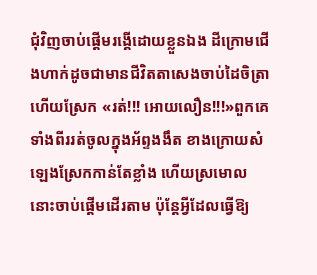ជុំវិញចាប់ផ្ដើមរង្គើដោយខ្លួនឯង ដីក្រោមជើងហាក់ដូចជាមានជីវិតតាសេងចាប់ដៃចិត្រា ហើយស្រែក «រត់!!! អោយលឿន!!!»ពួកគេទាំងពីររត់ចូលក្នុងអ័ព្ទងងឹត ខាងក្រោយសំឡេងស្រែកកាន់តែខ្លាំង ហើយស្រមោលនោះចាប់ផ្ដើមដើរតាម ប៉ុន្តែអ្វីដែលធ្វើឱ្យ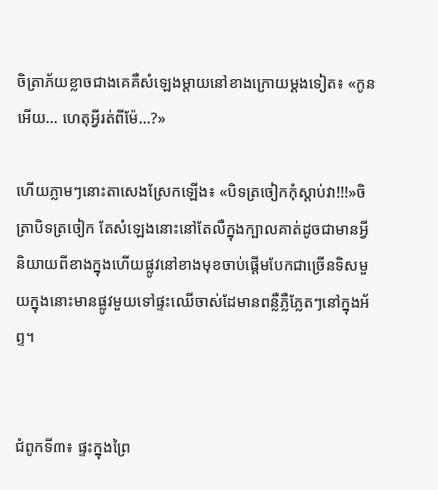ចិត្រាភ័យខ្លាចជាងគេគឺសំឡេងម្តាយនៅខាងក្រោយម្តងទៀត៖ «កូនអើយ… ហេតុអ្វីរត់ពីម៉ែ…?»

ហើយភ្លាមៗនោះតាសេងស្រែកឡើង៖ «បិទត្រចៀកកុំស្តាប់វា!!!»ចិត្រាបិទត្រចៀក តែសំឡេងនោះនៅតែលឺក្នុងក្បាលគាត់ដូចជាមានអ្វីនិយាយពីខាងក្នុងហើយផ្លូវនៅខាងមុខចាប់ផ្ដើមបែកជាច្រើនទិសមួយក្នុងនោះមានផ្លូវមួយទៅផ្ទះឈើចាស់ដែមានពន្លឺភ្លឺភ្លែតៗនៅក្នុងអ័ព្ទ។


ជំពូកទី៣៖ ផ្ទះក្នុងព្រៃ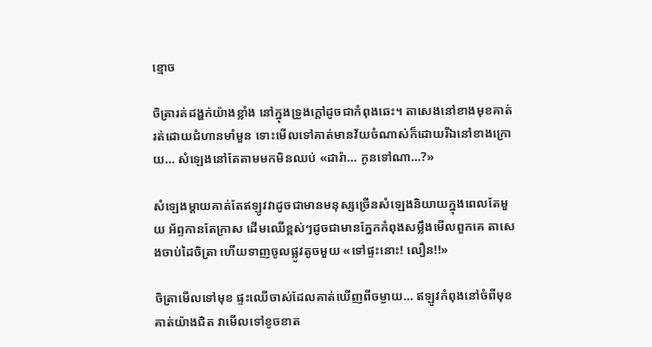ខ្មោច

ចិត្រារត់ដង្ហក់យ៉ាងខ្លាំង នៅក្នុងទ្រូងក្តៅដូចជាកំពុងឆេះ។ តាសេងនៅខាងមុខគាត់ រត់ដោយជំហានមាំមួន ទោះមើលទៅគាត់មានវ័យចំណាស់ក៏ដោយរីឯនៅខាងក្រោយ… សំឡេងនៅតែតាមមកមិនឈប់ «ដារ៉ា… កូនទៅណា…?»

សំឡេងម្តាយគាត់តែឥឡូវវាដូចជាមានមនុស្សច្រើនសំឡេងនិយាយក្នុងពេលតែមួយ អ័ព្ទកានតែក្រាស ដើមឈើខ្ពស់ៗដូចជាមានភ្នែកកំពុងសម្លឹងមើលពួកគេ តាសេងចាប់ដៃចិត្រា ហើយទាញចូលផ្លូវតូចមួយ «ទៅផ្ទះនោះ! លឿន!!»

ចិត្រាមើលទៅមុខ ផ្ទះឈើចាស់ដែលគាត់ឃើញពីចម្ងាយ… ឥឡូវកំពុងនៅចំពីមុខគាត់យ៉ាងជិត វាមើលទៅខូចខាត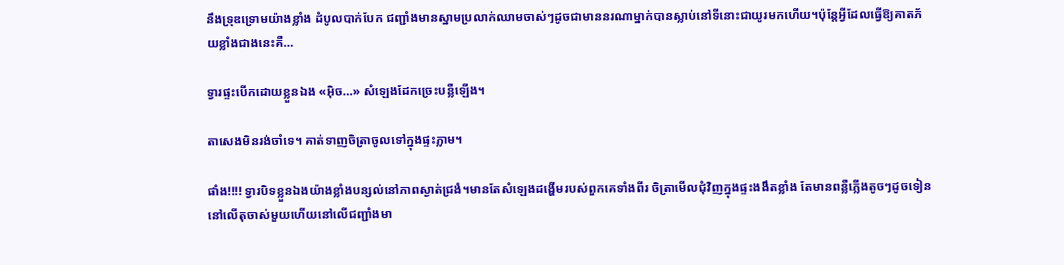នឹងទ្រុឌទ្រោមយ៉ាងខ្លាំង ដំបូលបាក់បែក ជញ្ជាំងមានស្នាមប្រលាក់ឈាមចាស់ៗដូចជាមាននរណាម្នាក់បានស្លាប់នៅទីនោះជាយូរមកហើយ។ប៉ុន្តែអ្វីដែលធ្វើឱ្យគាតភ័យខ្លាំងជាងនេះគឺ…

ទ្វារផ្ទះបើកដោយខ្លួនឯង «អ៊ិច…» សំឡេងដែកច្រេះបន្លឺឡើង។

តាសេងមិនរង់ចាំទេ។ គាត់ទាញចិត្រាចូលទៅក្នុងផ្ទះភ្លាម។

ផាំង!!!! ទ្វារបិទខ្លួនឯងយ៉ាងខ្លាំងបន្សល់នៅភាពស្ងាត់ជ្រងំ។មានតែសំឡេងដង្ហើមរបស់ពួកគេទាំងពីរ ចិត្រាមើលជុំវិញក្នុងផ្ទះងងឹតខ្លាំង តែមានពន្លឺភ្លើងតូចៗដូចទៀននៅលើតុចាស់មួយហើយនៅលើជញ្ជាំងមា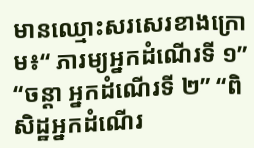មានឈ្មោះសរសេរខាងក្រោម៖“ ភារម្យអ្នកដំណើរទី ១” “ចន្តា អ្នកដំណើរទី ២” “ពិសិដ្ឋអ្នកដំណើរ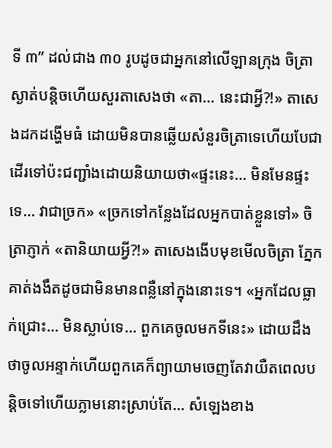ទី ៣” ដល់ជាង ៣០ រូបដូចជាអ្នកនៅលើឡានក្រុង ចិត្រាស្ងាត់បន្តិចហើយសួរតាសេងថា «តា… នេះជាអ្វី?!» តាសេងដកដង្ហើមធំ ដោយមិនបានឆ្លើយសំនួរចិត្រាទេហើយបែជាដើរទៅប៉ះជញ្ជាំងដោយនិយាយថា«ផ្ទះនេះ… មិនមែនផ្ទះទេ… វាជាច្រក» «ច្រកទៅកន្លែងដែលអ្នកបាត់ខ្លួនទៅ» ចិត្រាភ្ញាក់ «តានិយាយអ្វី?!» តាសេងងើបមុខមើលចិត្រា ភ្នែកគាត់ងងឹតដូចជាមិនមានពន្លឺនៅក្នុងនោះទេ។ «អ្នកដែលធ្លាក់ជ្រោះ… មិនស្លាប់ទេ… ពួកគេចូលមកទីនេះ» ដោយដឹងថាចូលអន្ទាក់ហើយពួកគេក៏ព្យាយាមចេញតែវាយឺតពេលបន្តិចទៅហើយភ្លាមនោះស្រាប់តែ… សំឡេងខាង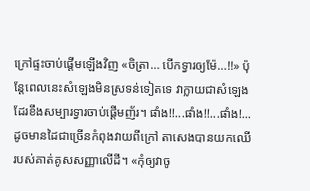ក្រៅផ្ទះចាប់ផ្ដើមឡើងវិញ «ចិត្រា… បើកទ្វារឲ្យម៉ែ…!!» ប៉ុន្តែពេលនេះសំឡេងមិនស្រទន់ទៀតទេ វាក្លាយជាសំឡេងដែរខឹងសម្បារទ្វារចាប់ផ្ដើមញ័រ។ ផាំង!!...ផាំង!!...ផាំង!... ដូចមានដៃជាច្រើនកំពុងវាយពីក្រៅ តាសេងបានយកឈើរបស់គាត់គូសសញ្ញាលើដី។ «កុំឲ្យវាចូ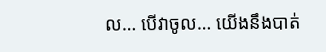ល… បើវាចូល… យើងនឹងបាត់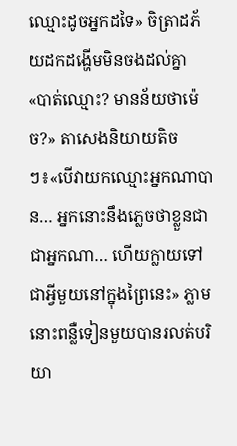ឈ្មោះដូចអ្នកដទៃ» ចិត្រាដភ័យដកដង្ហើមមិនចងដល់គ្នា «បាត់ឈ្មោះ? មានន័យថាម៉េច?» តាសេងនិយាយតិចៗ៖«បើវាយកឈ្មោះអ្នកណាបាន… អ្នកនោះនឹងភ្លេចថាខ្លួនជាជាអ្នកណា… ហើយក្លាយទៅជាអ្វីមួយនៅក្នុងព្រៃនេះ» ភ្លាមនោះពន្លឺទៀនមួយបានរលត់បរិយា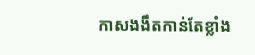កាសងងឹតកាន់តែខ្លាំង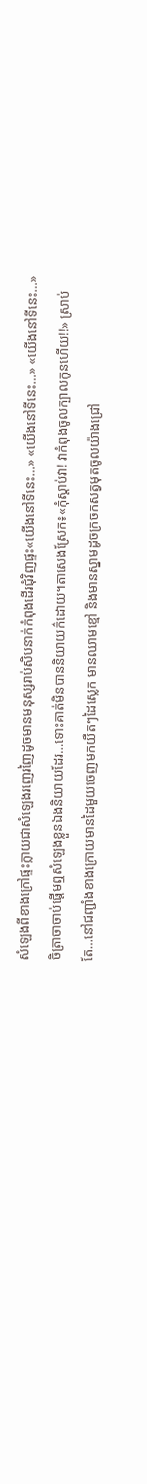សំឡេងពីខាងក្រៅផ្ទះក្លាយជាសំឡេងរញេរញៃដូចមានមនុស្សរាប់សិបនាក់កំពុងដើរជុំវិញផ្ទះ«យើងនៅទីនេះ…» «យើងនៅទីនេះ…» «យើងនៅទីនេះ…»ចិត្រាចាចាប់ផ្ដើមឮសំឡេងខ្លួនឯងនិយាយដែរ…ទោះគាត់មិនបាននិយាយក៌ដោយ។តាសេងស្រែក៖«កុំស្តាប់វា! វាកំពុងចូលក្បាលកូនហើយ!!» ស្រាប់តែ…នៅជញ្ជាំងខាងក្រោយមានដៃមួយចេញមកយឺតៗដៃស្លេក មានឈាមខ្មៅ និងមានស្នាមដូចក្រចកសត្វមុតចូលយ៉ាងជ្រៅ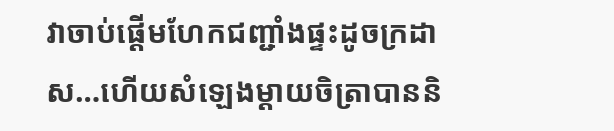វាចាប់ផ្ដើមហែកជញ្ជាំងផ្ទះដូចក្រដាស…ហើយសំឡេងម្តាយចិត្រាបាននិ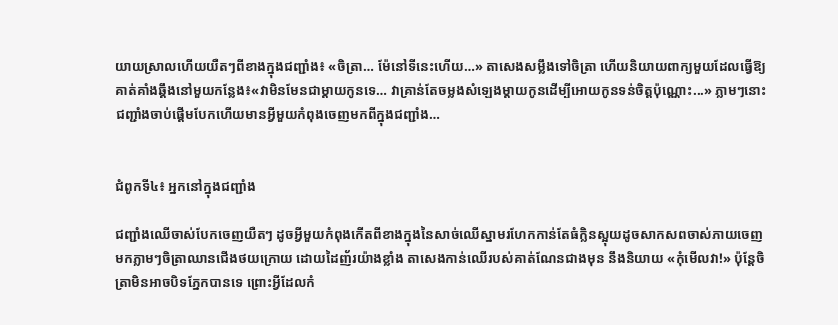យាយស្រាលហើយយឺតៗពីខាងក្នុងជញ្ជាំង៖ «ចិត្រា… ម៉ែនៅទីនេះហើយ…» តាសេងសម្លឹងទៅចិត្រា ហើយនិយាយពាក្យមួយដែលធ្វើឱ្យគាត់គាំងឆ្គឹងនៅមួយកន្លែង៖«វាមិនមែនជាម្តាយកូនទេ… វាគ្រាន់តែចម្លងសំឡេងម្តាយកូនដើម្បីអោយកូនទន់ចិត្តប៉ុណ្ណោះ...» ភ្លាមៗនោះជញ្ជាំងចាប់ផ្ដើមបែកហើយមានអ្វីមួយកំពុងចេញមកពីក្នុងជញ្ជាំង…


ជំពូកទី៤៖ អ្នកនៅក្នុងជញ្ជាំង

ជញ្ជាំងឈើចាស់បែកចេញយឺតៗ ដូចអ្វីមួយកំពុងកើតពីខាងក្នុងនៃសាច់ឈើស្នាមរហែកកាន់តែធំក្លិនស្អុយដូចសាកសពចាស់ភាយចេញមកភ្លាមៗចិត្រាឈានជើងថយក្រោយ ដោយដៃញ័រយ៉ាងខ្លាំង តាសេងកាន់ឈើរបស់គាត់ណែនជាងមុន នឹងនិយាយ «កុំមើលវា!» ប៉ុន្តែចិត្រាមិនអាចបិទភ្នែកបានទេ ព្រោះអ្វីដែលកំ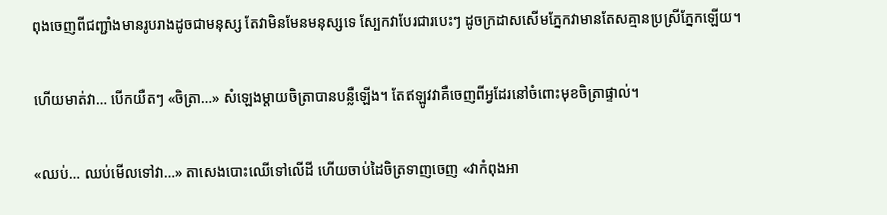ពុងចេញពីជញ្ជាំងមានរូបរាងដូចជាមនុស្ស តែវាមិនមែនមនុស្សទេ ស្បែកវាបែរជារបេះៗ ដូចក្រដាសសើមភ្នែកវាមានតែសគ្មានប្រស្រីភ្នែកឡើយ។

ហើយមាត់វា… បើកយឺតៗ «ចិត្រា…» សំឡេងម្តាយចិត្រាបានបន្លឺឡើង។ តែឥឡូវវាគឺចេញពីអ្វដែរនៅចំពោះមុខចិត្រាផ្ទាល់។

«ឈប់… ឈប់មើលទៅវា…» តាសេងបោះឈើទៅលើដី ហើយចាប់ដៃចិត្រទាញចេញ «វាកំពុងអា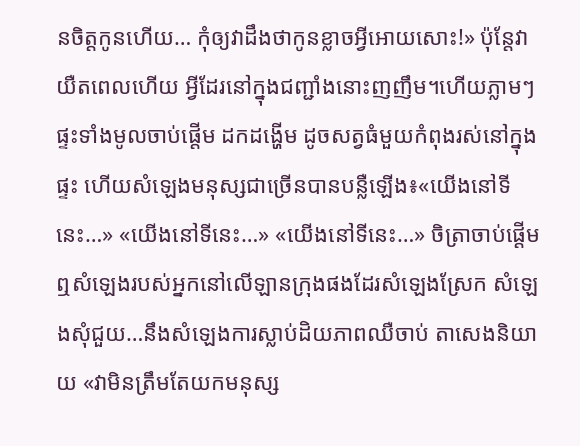នចិត្តកូនហើយ… កុំឲ្យវាដឹងថាកូនខ្លាចអ្វីអោយសោះ!» ប៉ុន្តែវាយឺតពេលហើយ អ្វីដែរនៅក្នុងជញ្ជាំងនោះញញឹម។ហើយភ្លាមៗផ្ទះទាំងមូលចាប់ផ្ដើម ដកដង្ហើម ដូចសត្វធំមួយកំពុងរស់នៅក្នុងផ្ទះ ហើយសំឡេងមនុស្សជាច្រើនបានបន្លឺឡើង៖«យើងនៅទីនេះ…» «យើងនៅទីនេះ…» «យើងនៅទីនេះ…» ចិត្រាចាប់ផ្ដើមឮសំឡេងរបស់អ្នកនៅលើឡានក្រុងផងដែរសំឡេងស្រែក សំឡេងសុំជួយ…នឹងសំឡេងការស្លាប់ដិយភាពឈឺចាប់ តាសេងនិយាយ «វាមិនត្រឹមតែយកមនុស្ស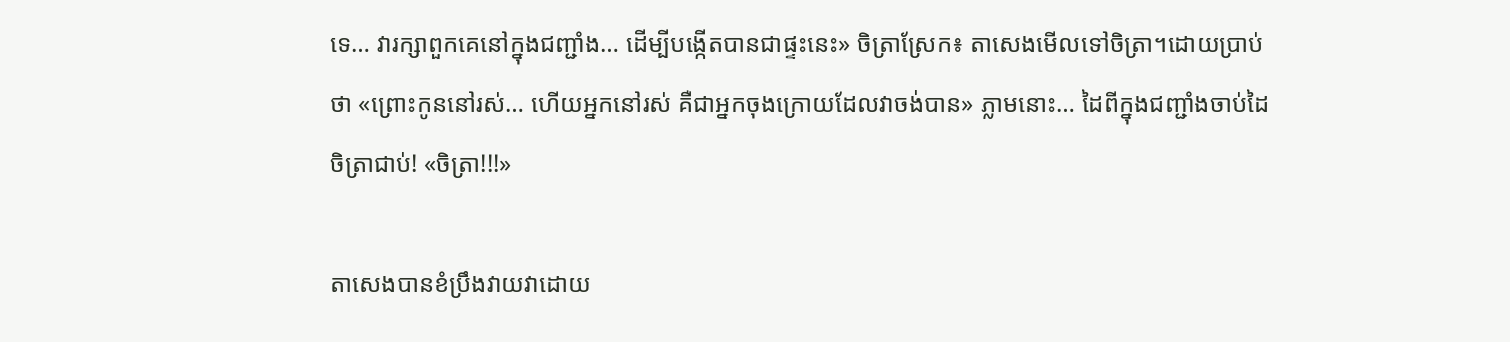ទេ… វារក្សាពួកគេនៅក្នុងជញ្ជាំង… ដើម្បីបង្កើតបានជាផ្ទះនេះ» ចិត្រាស្រែក៖ តាសេងមើលទៅចិត្រា។ដោយប្រាប់ថា «ព្រោះកូននៅរស់… ហើយអ្នកនៅរស់ គឺជាអ្នកចុងក្រោយដែលវាចង់បាន» ភ្លាមនោះ… ដៃពីក្នុងជញ្ជាំងចាប់ដៃចិត្រាជាប់! «ចិត្រា!!!»

តាសេងបានខំប្រឹងវាយវាដោយ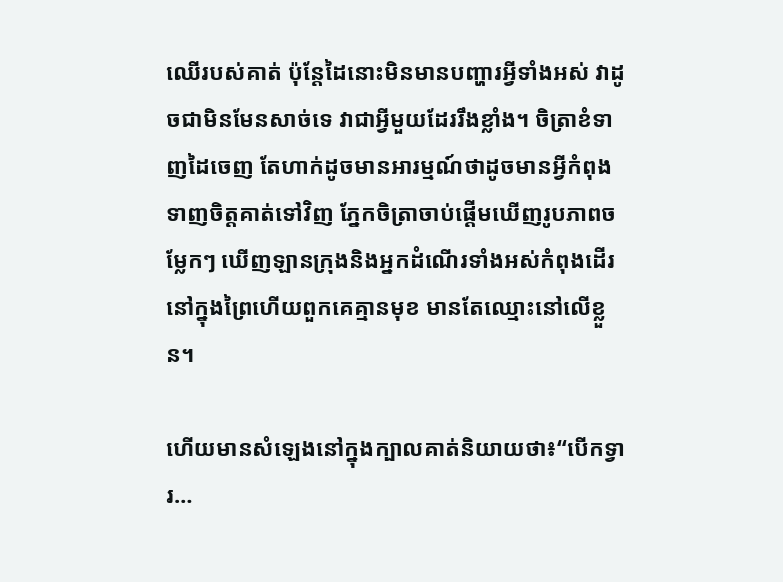ឈើរបស់គាត់ ប៉ុន្តែដៃនោះមិនមានបញ្ហារអ្វីទាំងអស់ វាដូចជាមិនមែនសាច់ទេ វាជាអ្វីមួយដែររឹងខ្លាំង។ ចិត្រាខំទាញដៃចេញ តែហាក់ដូចមានអារម្មណ៍ថាដូចមានអ្វីកំពុង ទាញចិត្តគាត់ទៅវិញ ភ្នែកចិត្រាចាប់ផ្ដើមឃើញរូបភាពចម្លែកៗ ឃើញឡានក្រុងនិងអ្នកដំណើរទាំងអស់កំពុងដើរនៅក្នុងព្រៃហើយពួកគេគ្មានមុខ មានតែឈ្មោះនៅលើខ្លួន។

ហើយមានសំឡេងនៅក្នុងក្បាលគាត់និយាយថា៖“បើកទ្វារ…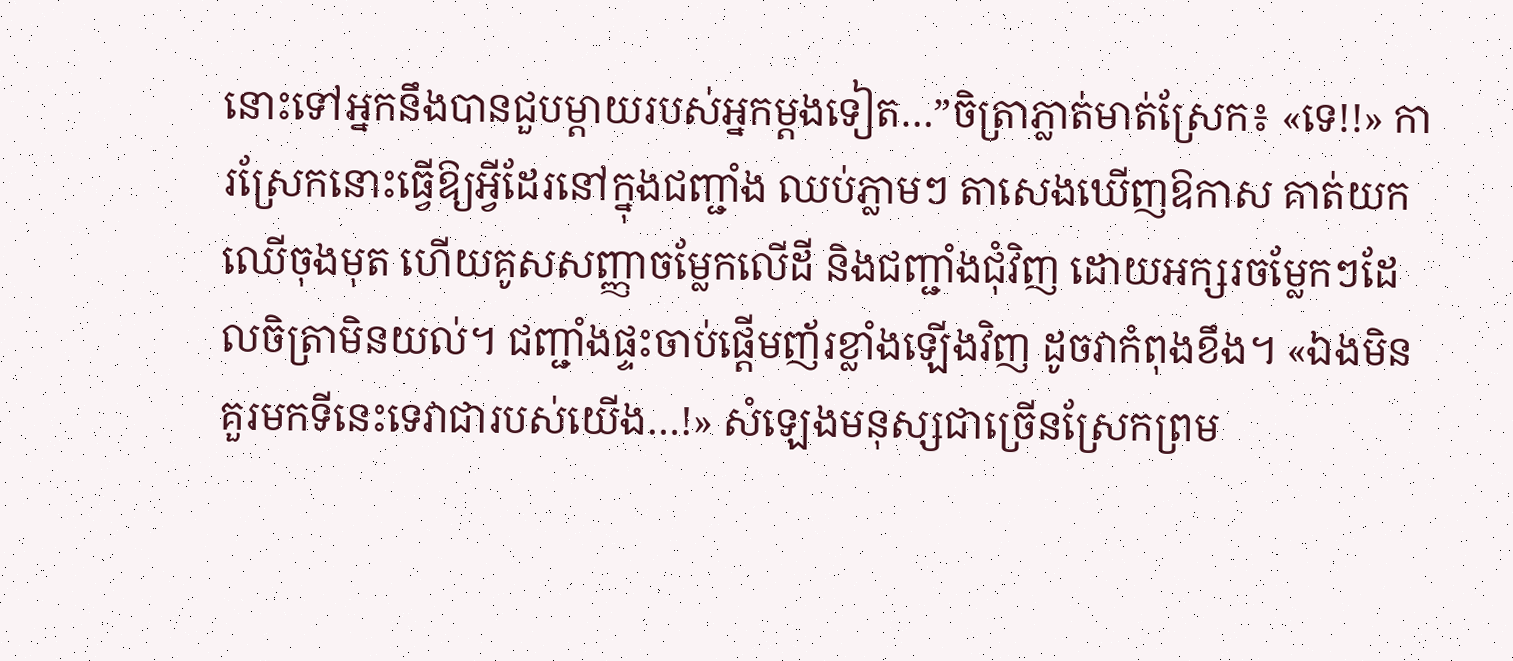នោះទៅអ្នកនឹងបានជួបម្តាយរបស់អ្នកម្តងទៀត…”ចិត្រាភ្លាត់មាត់ស្រែក៖ «ទេ!!» ការស្រែកនោះធ្វើឱ្យអ្វីដែរនៅក្នុងជញ្ជាំង ឈប់ភ្លាមៗ តាសេងឃើញឱកាស គាត់យកឈើចុងមុត ហើយគូសសញ្ញាចម្លែកលើដី និងជញ្ជាំងជុំវិញ ដោយអក្សរចម្លែកៗដែលចិត្រាមិនយល់។ ជញ្ជាំងផ្ទះចាប់ផ្ដើមញ័រខ្លាំងឡើងវិញ ដូចវាកំពុងខឹង។ «ឯងមិនគួរមកទីនេះទេវាជារបស់យើង…!» សំឡេងមនុស្សជាច្រើនស្រែកព្រម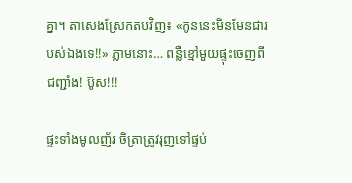គ្នា។ តាសេងស្រែកតបវិញ៖ «កូននេះមិនមែនជារបស់ឯងទេ!!» ភ្លាមនោះ… ពន្លឺខ្មៅមួយផ្ទុះចេញពីជញ្ជាំង! ប៊ូស!!!

ផ្ទះទាំងមូលញ័រ ចិត្រាត្រូវរុញទៅផ្ទប់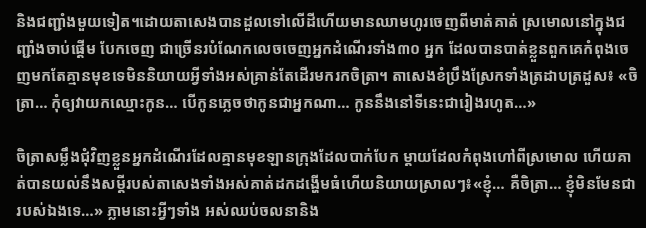និងជញ្ជាំងមួយទៀត។ដោយតាសេងបានដួលទៅលើដីហើយមានឈាមហូរចេញពីមាត់គាត់ ស្រមោលនៅក្នុងជញ្ជាំងចាប់ផ្ដើម បែកចេញ ជាច្រើនរបំណែកលេចចេញអ្នកដំណើរទាំង៣០ អ្នក ដែលបានបាត់ខ្លួនពួកគេកំពុងចេញមកតែគ្មានមុខទេមិននិយាយអ្វីទាំងអស់គ្រាន់តែដើរមករកចិត្រា។ តាសេងខំប្រឹងស្រែកទាំងត្រដាបត្រដួស៖ «ចិត្រា… កុំឲ្យវាយកឈ្មោះកូន… បើកូនភ្លេចថាកូនជាអ្នកណា… កូននឹងនៅទីនេះជារៀងរហូត…»

ចិត្រាសម្លឹងជុំវិញខ្លួនអ្នកដំណើរដែលគ្មានមុខឡានក្រុងដែលបាក់បែក ម្តាយដែលកំពុងហៅពីស្រមោល ហើយគាត់បានយល់នឹងសម្តីរបស់តាសេងទាំងអស់គាត់ដកដង្ហើមធំហើយនិយាយស្រាលៗ៖«ខ្ញុំ… គឺចិត្រា… ខ្ញុំមិនមែនជារបស់ឯងទេ…» ភ្លាមនោះអ្វីៗទាំង អស់ឈប់ចលនានិង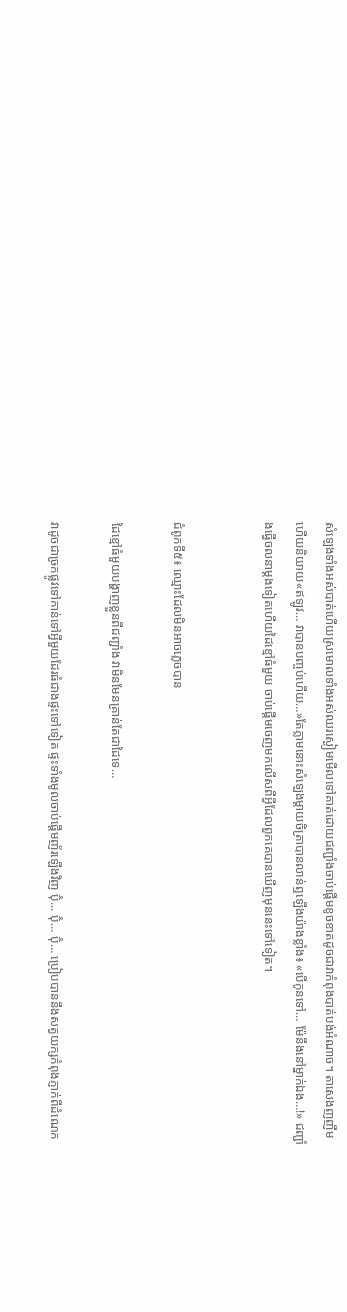សំឡេងទាំងអស់បាត់ហើយស្រមោលទាំងអស់ឈរស្ងៀមមើលទៅគាត់ដោយជញ្ជាំងចាប់ផ្ដើមខូចខាតដូចជាវាកំពុងបាត់បង់អំណាច។ តាសេងញញឹមហើយនិយាយ«ឥឡូវ… វាបានបញ្ចប់ហើយ…»តែភ្លាមនោះសំឡេងម្តាយចិត្រាបានលាន់ឮឡើងយ៉ាងខ្លាំង៖ «បើកូនទៅ… ម៉ែនឹងនៅម្នាក់ឯង…!» ជញ្ជាំងធ្វើចលនាម្តងទៀតហើយដៃខ្មៅធំមួយ ចាប់ផ្ដើមចេញមកលើសពីអ្វីដែលពួកគេបានឃើញមុននេះទៅទៀត។


ជំពូកទី៥៖ ឈ្មោះដែលមិនអាចភ្លេចបាន

ដៃខ្មៅធំមួយបង្ហាញខ្លួនពីជញ្ជាំង វាមិនមែនគ្រាន់តែជាដៃទេ…

វាដូចជាច្រកផ្លូវទៅកាន់ទៅអ្វីមួយដែរធំជាងផ្ទះទៅទៀត ផ្ទះទាំងមូលចាប់ផ្ដើមញ័រឡើងវិញ ប៊ុំ… ប៊ុំ… ប៊ុំ… ប្រៀបបាននឹងសត្វយក្សកំពុងភ្ញាក់ពីដំណេក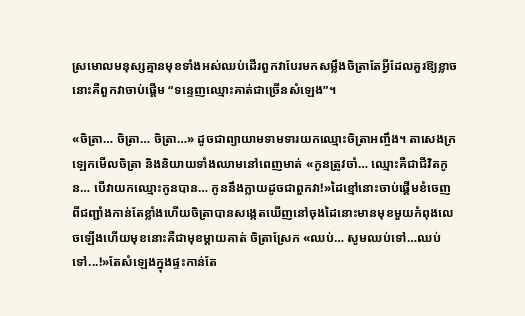ស្រមោលមនុស្សគ្មានមុខទាំងអស់ឈប់ដើរពួកវាបែរមកសម្លឹងចិត្រាតែអ្វីដែលគួរឱ្យខ្លាចនោះគឺពួកវាចាប់ផ្ដើម “ទន្ទេញឈ្មោះគាត់ជាច្រើនសំឡេង”។

«ចិត្រា… ចិត្រា… ចិត្រា…» ដូចជាព្យាយាមទាមទារយកឈ្មោះចិត្រាអញ្ចឹង។ តាសេងក្រឡេកមើលចិត្រា និងនិយាយទាំងឈាមនៅពេញមាត់ «កូនត្រូវចាំ… ឈ្មោះគឺជាជីវិតកូន… បើវាយកឈ្មោះកូនបាន… កូននឹងក្លាយដូចជាពួកវា!»ដៃខ្មៅនោះចាប់ផ្ដើមខំចេញពីជញ្ជាំងកាន់តែខ្លាំងហើយចិត្រាបានសង្កេតឃើញនៅចុងដៃនោះមានមុខមួយកំពុងលេចឡើងហើយមុខនោះគឺជាមុខម្តាយគាត់ ចិត្រាស្រែក «ឈប់… សូមឈប់ទៅ…ឈប់ទៅ...!»តែសំឡេងក្នុងផ្ទះកាន់តែ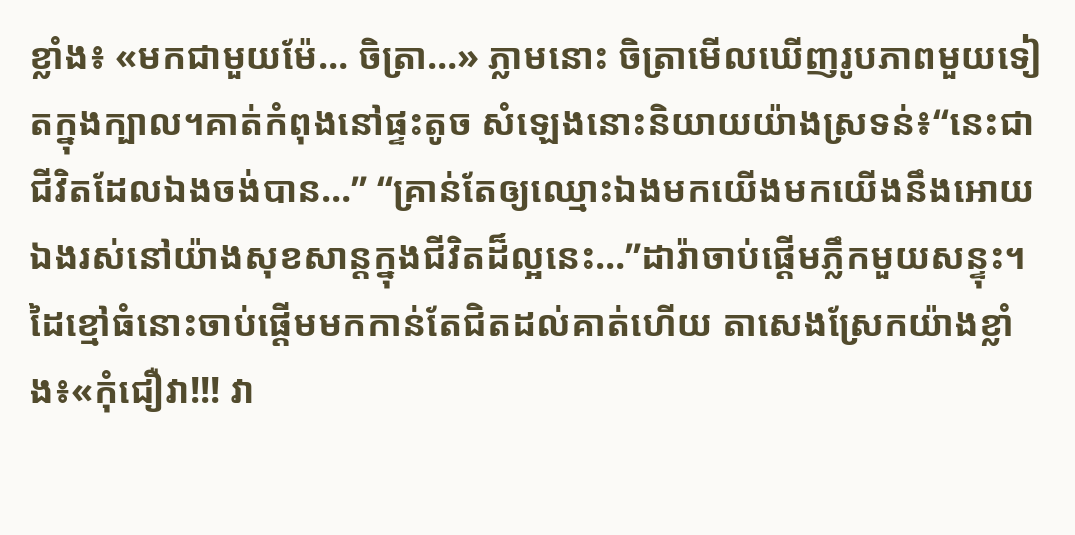ខ្លាំង៖ «មកជាមួយម៉ែ… ចិត្រា…» ភ្លាមនោះ ចិត្រាមើលឃើញរូបភាពមួយទៀតក្នុងក្បាល។គាត់កំពុងនៅផ្ទះតូច សំឡេងនោះនិយាយយ៉ាងស្រទន់៖“នេះជាជីវិតដែលឯងចង់បាន…” “គ្រាន់តែឲ្យឈ្មោះឯងមកយើងមកយើងនឹងអោយឯងរស់នៅយ៉ាងសុខសាន្តក្នុងជីវិតដ៏ល្អនេះ…”ដារ៉ាចាប់ផ្ដើមភ្លឹកមួយសន្ទុះ។ដៃខ្មៅធំនោះចាប់ផ្ដើមមកកាន់តែជិតដល់គាត់ហើយ តាសេងស្រែកយ៉ាងខ្លាំង៖«កុំជឿវា!!! វា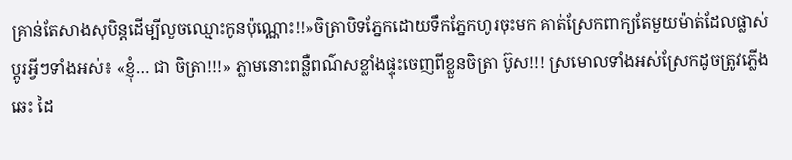គ្រាន់តែសាងសុបិន្តដើម្បីលួចឈ្មោះកូនប៉ុណ្ណោះ!!»ចិត្រាបិទភ្នែកដោយទឹកភ្នែកហូរចុះមក គាត់ស្រែកពាក្យតែមួយម៉ាត់ដែលផ្លាស់ប្តូរអ្វីៗទាំងអស់៖ «ខ្ញុំ… ជា ចិត្រា!!!» ភ្លាមនោះពន្លឺពណ៌សខ្លាំងផ្ទុះចេញពីខ្លួនចិត្រា ប៊ូស!!! ស្រមោលទាំងអស់ស្រែកដូចត្រូវភ្លើងឆេះ ដៃ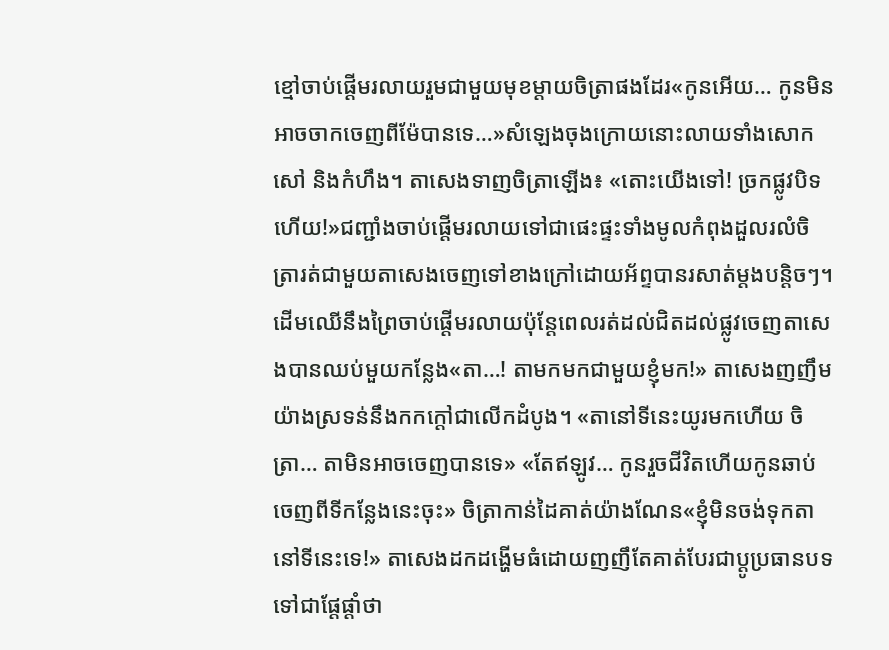ខ្មៅចាប់ផ្ដើមរលាយរួមជាមួយមុខម្តាយចិត្រាផងដែរ«កូនអើយ… កូនមិនអាចចាកចេញពីម៉ែបានទេ…»សំឡេងចុងក្រោយនោះលាយទាំងសោកសៅ និងកំហឹង។ តាសេងទាញចិត្រាឡើង៖ «តោះយើងទៅ! ច្រកផ្លូវបិទហើយ!»ជញ្ជាំងចាប់ផ្ដើមរលាយទៅជាផេះផ្ទះទាំងមូលកំពុងដួលរលំចិត្រារត់ជាមួយតាសេងចេញទៅខាងក្រៅដោយអ័ព្ទបានរសាត់ម្តងបន្តិចៗ។ដើមឈើនឹងព្រៃចាប់ផ្តើមរលាយប៉ុន្តែពេលរត់ដល់ជិតដល់ផ្លូវចេញតាសេងបានឈប់មួយកន្លែង«តា…! តាមកមកជាមួយខ្ញុំមក!» តាសេងញញឹមយ៉ាងស្រទន់នឹងកកក្តៅជាលើកដំបូង។ «តានៅទីនេះយូរមកហើយ ចិត្រា… តាមិនអាចចេញបានទេ» «តែឥឡូវ… កូនរួចជីវិតហើយកូនឆាប់ចេញពីទីកន្លែងនេះចុះ» ចិត្រាកាន់ដៃគាត់យ៉ាងណែន«ខ្ញុំមិនចង់ទុកតានៅទីនេះទេ!» តាសេងដកដង្ហើមធំដោយញញឹតែគាត់បែរជាប្តូប្រធានបទទៅជាផ្តែផ្តាំថា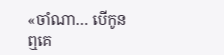«ចាំណា… បើកូនឮគេ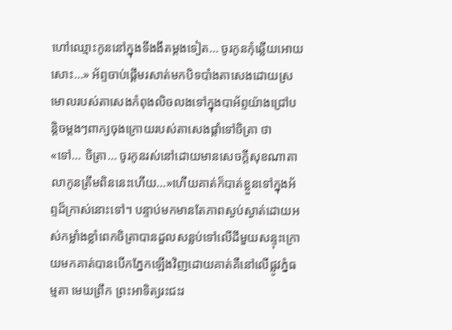ហៅឈ្មោះកូននៅក្នុងទីងងឹតម្តងទៀត… ចូរកូនកុំឆ្លើយអោយសោះ…» អ័ព្ទចាប់ផ្ដើមរសាត់មកបិទបាំងតាសេងដោយស្រមោលរបស់តាសេងកំពុងលិចលងទៅក្នុងបាអ័ព្ទយ៉ាងជ្រៅបន្តិចម្តងៗពាក្យចុងក្រោយរបស់តាសេងផ្តាំទៅចិត្រា ថា «ទៅ… ចិត្រា… ចូរកូនរស់នៅដោយមានសេចក្តីសុខណាតាលាកូនត្រឹមពិននេះហើយ…»ហើយគាត់ក៏បាត់ខ្លួនទៅក្នុងអ័ព្ទដ៏ក្រាស់នោះទៅ។ បន្ទាប់មកមានតែភាពស្ងប់ស្ងាត់ដោយអស់កម្លាំងខ្លាំពេកចិត្រាបានដួលសន្លប់ទៅលើដីមួយសន្ទុះក្រោយមកគាត់បានបើកភ្នែកឡើងវិញដោយគាត់គឺនៅលើផ្លូវភ្នំធម្មតា មេឃព្រឹក ព្រះអាទិត្យរះជះរ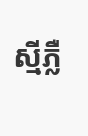ស្មីភ្លឺ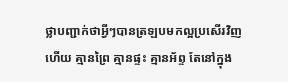ថ្លាបញ្ជាក់ថាអ្វីៗបានត្រឡបមកល្អប្រសើរវិញហើយ គ្មានព្រៃ គ្មានផ្ទះ គ្មានអ័ព្ទ តែនៅក្នុង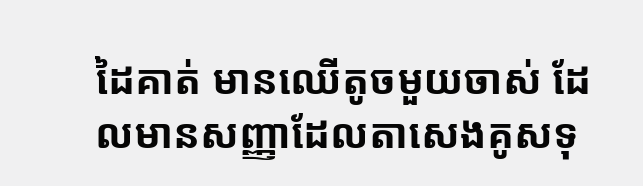ដៃគាត់ មានឈើតូចមួយចាស់ ដែលមានសញ្ញាដែលតាសេងគូសទុ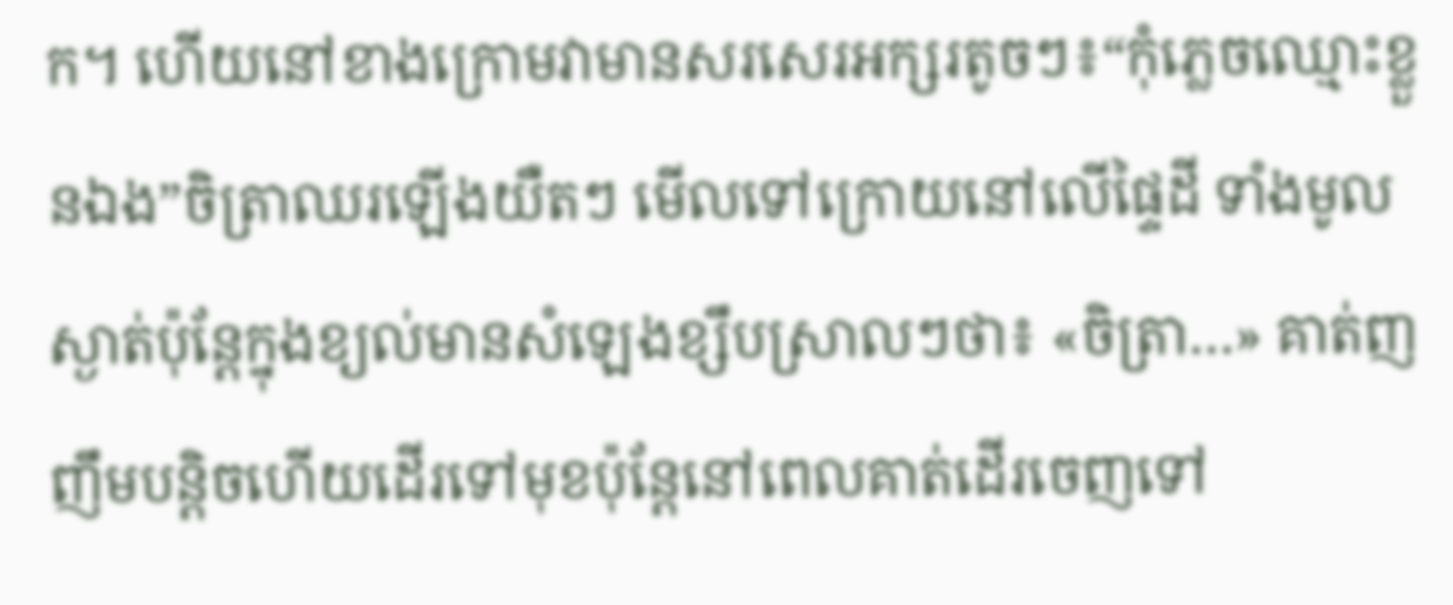ក។ ហើយនៅខាងក្រោមវាមានសរសេរអក្សរតូចៗ៖“កុំភ្លេចឈ្មោះខ្លួនឯង”ចិត្រាឈរឡើងយឺតៗ មើលទៅក្រោយនៅលើផ្ទៃដី ទាំងមូលស្ងាត់ប៉ុន្តែក្នុងខ្យល់មានសំឡេងខ្សឹបស្រាលៗថា៖ «ចិត្រា…» គាត់ញញឹមបន្តិចហើយដើរទៅមុខប៉ុន្តែនៅពេលគាត់ដើរចេញទៅ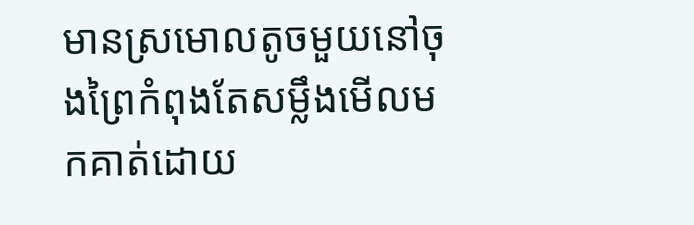មានស្រមោលតូចមួយនៅចុងព្រៃកំពុងតែសម្លឹងមើលមកគាត់ដោយ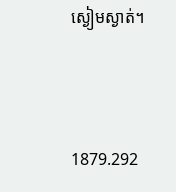ស្ងៀមស្ងាត់។



1879.292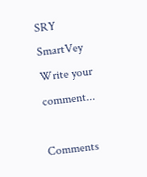SRY
SmartVey
Write your comment...

Comments